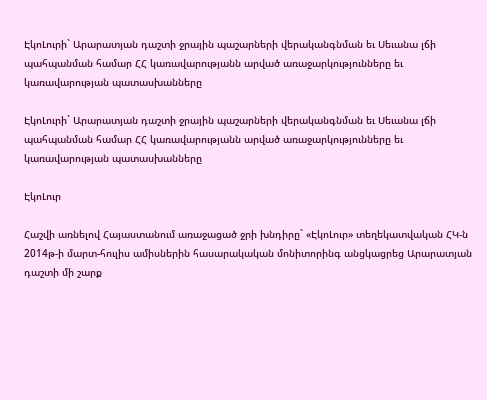ԷկոԼուրի` Արարատյան դաշտի ջրային պաշարների վերականգնման եւ Սեւանա լճի պահպանման համար ՀՀ կառավարությանն արված առաջարկությունները եւ կառավարության պատասխանները

ԷկոԼուրի` Արարատյան դաշտի ջրային պաշարների վերականգնման եւ Սեւանա լճի պահպանման համար ՀՀ կառավարությանն արված առաջարկությունները եւ կառավարության պատասխանները

ԷկոԼուր

Հաշվի առնելով Հայաստանում առաջացած ջրի խնդիրը` «ԷկոԼուր» տեղեկատվական ՀԿ-ն 2014թ-ի մարտ-հուլիս ամիսներին հասարակական մոնիտորինգ անցկացրեց Արարատյան դաշտի մի շարք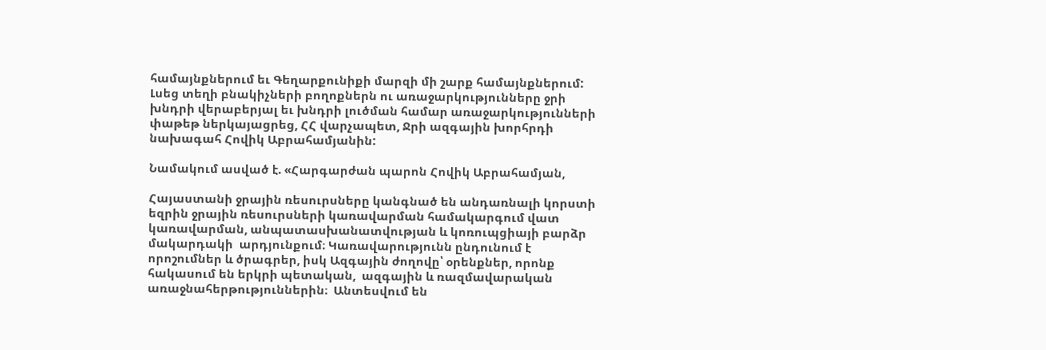համայնքներում եւ Գեղարքունիքի մարզի մի շարք համայնքներում: Լսեց տեղի բնակիչների բողոքներն ու առաջարկությունները ջրի խնդրի վերաբերյալ եւ խնդրի լուծման համար առաջարկությունների փաթեթ ներկայացրեց, ՀՀ վարչապետ, Ջրի ազգային խորհրդի նախագահ Հովիկ Աբրահամյանին:

Նամակում ասված է. «Հարգարժան պարոն Հովիկ Աբրահամյան,

Հայաստանի ջրային ռեսուրսները կանգնած են անդառնալի կորստի եզրին ջրային ռեսուրսների կառավարման համակարգում վատ կառավարման, անպատասխանատվության և կոռուպցիայի բարձր մակարդակի  արդյունքում։ Կառավարությունն ընդունում է որոշումներ և ծրագրեր, իսկ Ազգային ժողովը՝ օրենքներ, որոնք հակասում են երկրի պետական,  ազգային և ռազմավարական առաջնահերթություններին։  Անտեսվում են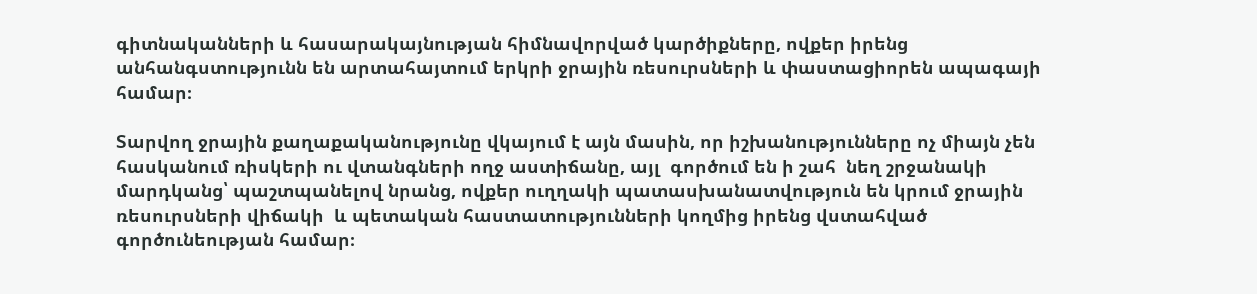գիտնականների և հասարակայնության հիմնավորված կարծիքները, ովքեր իրենց անհանգստությունն են արտահայտում երկրի ջրային ռեսուրսների և փաստացիորեն ապագայի համար։

Տարվող ջրային քաղաքականությունը վկայում է այն մասին, որ իշխանությունները ոչ միայն չեն հասկանում ռիսկերի ու վտանգների ողջ աստիճանը, այլ  գործում են ի շահ  նեղ շրջանակի մարդկանց՝ պաշտպանելով նրանց, ովքեր ուղղակի պատասխանատվություն են կրում ջրային ռեսուրսների վիճակի  և պետական հաստատությունների կողմից իրենց վստահված գործունեության համար։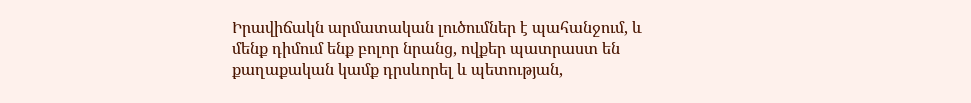Իրավիճակն արմատական լուծումներ է պահանջում, և մենք դիմում ենք բոլոր նրանց, ովքեր պատրաստ են քաղաքական կամք դրսևորել և պետության,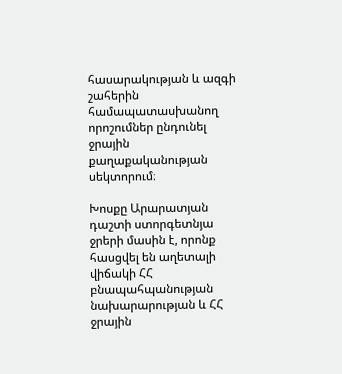հասարակության և ազգի շահերին համապատասխանող որոշումներ ընդունել ջրային քաղաքականության սեկտորում։

Խոսքը Արարատյան դաշտի ստորգետնյա ջրերի մասին է, որոնք հասցվել են աղետալի վիճակի ՀՀ բնապահպանության նախարարության և ՀՀ ջրային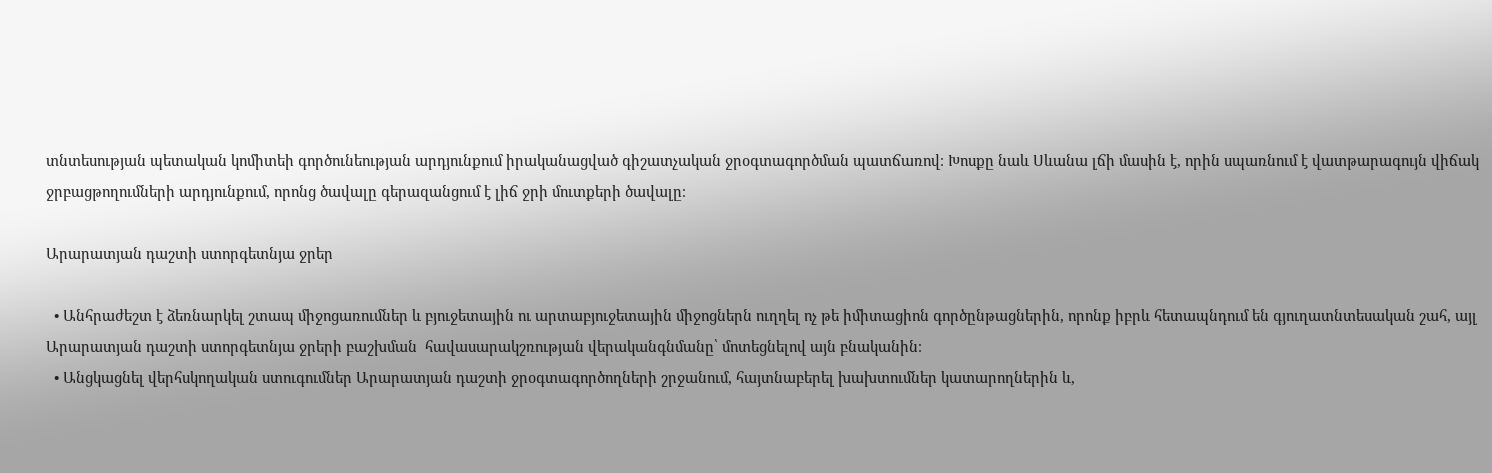տնտեսության պետական կոմիտեի գործունեության արդյունքում իրականացված գիշատչական ջրօգտագործման պատճառով։ Խոսքը նաև Սևանա լճի մասին է, որին սպառնում է վատթարագույն վիճակ ջրբացթողումների արդյունքում, որոնց ծավալը գերազանցում է լիճ ջրի մուտքերի ծավալը։

Արարատյան դաշտի ստորգետնյա ջրեր

  • Անհրաժեշտ է ձեռնարկել շտապ միջոցառումներ և բյուջետային ու արտաբյուջետային միջոցներն ուղղել ոչ թե իմիտացիոն գործընթացներին, որոնք իբրև հետապնդում են գյուղատնտեսական շահ, այլ Արարատյան դաշտի ստորգետնյա ջրերի բաշխման  հավասարակշռության վերականգնմանը՝ մոտեցնելով այն բնականին։
  • Անցկացնել վերհսկողական ստուգումներ Արարատյան դաշտի ջրօգտագործողների շրջանում, հայտնաբերել խախտումներ կատարողներին և,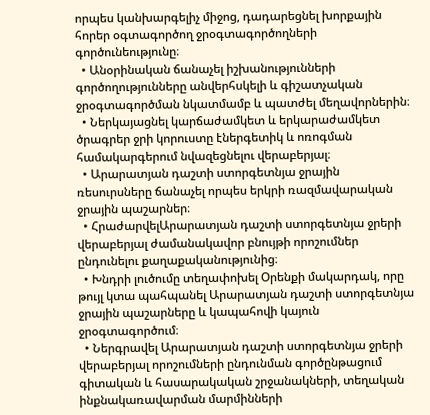որպես կանխարգելիչ միջոց, դադարեցնել խորքային հորեր օգտագործող ջրօգտագործողների գործունեությունը։
  • Անօրինական ճանաչել իշխանությունների գործողությունները անվերհսկելի և գիշատչական ջրօգտագործման նկատմամբ և պատժել մեղավորներին։
  • Ներկայացնել կարճաժամկետ և երկարաժամկետ ծրագրեր ջրի կորուստը էներգետիկ և ոռոգման համակարգերում նվազեցնելու վերաբերյալ։
  • Արարատյան դաշտի ստորգետնյա ջրային ռեսուրսները ճանաչել որպես երկրի ռազմավարական ջրային պաշարներ։
  • ՀրաժարվելԱրարատյան դաշտի ստորգետնյա ջրերի վերաբերյալ ժամանակավոր բնույթի որոշումներ ընդունելու քաղաքականությունից։
  • Խնդրի լուծումը տեղափոխել Օրենքի մակարդակ, որը թույլ կտա պահպանել Արարատյան դաշտի ստորգետնյա ջրային պաշարները և կապահովի կայուն ջրօգտագործում։
  • Ներգրավել Արարատյան դաշտի ստորգետնյա ջրերի վերաբերյալ որոշումների ընդունման գործընթացում գիտական և հասարակական շրջանակների, տեղական ինքնակառավարման մարմինների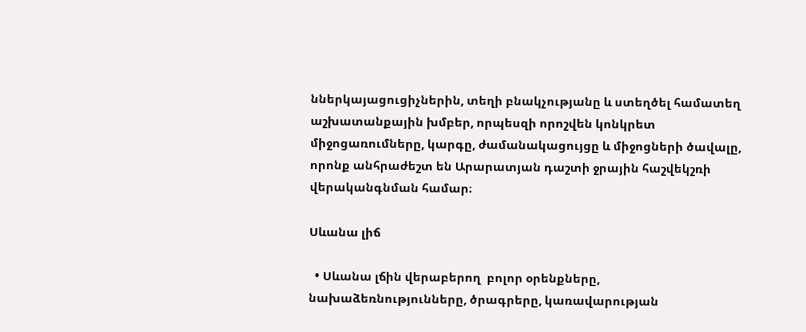ններկայացուցիչներին, տեղի բնակչությանը և ստեղծել համատեղ աշխատանքային խմբեր, որպեսզի որոշվեն կոնկրետ միջոցառումները, կարգը, ժամանակացույցը և միջոցների ծավալը, որոնք անհրաժեշտ են Արարատյան դաշտի ջրային հաշվեկշռի վերականգնման համար։

Սևանա լիճ

  • Սևանա լճին վերաբերող  բոլոր օրենքները, նախաձեռնությունները, ծրագրերը, կառավարության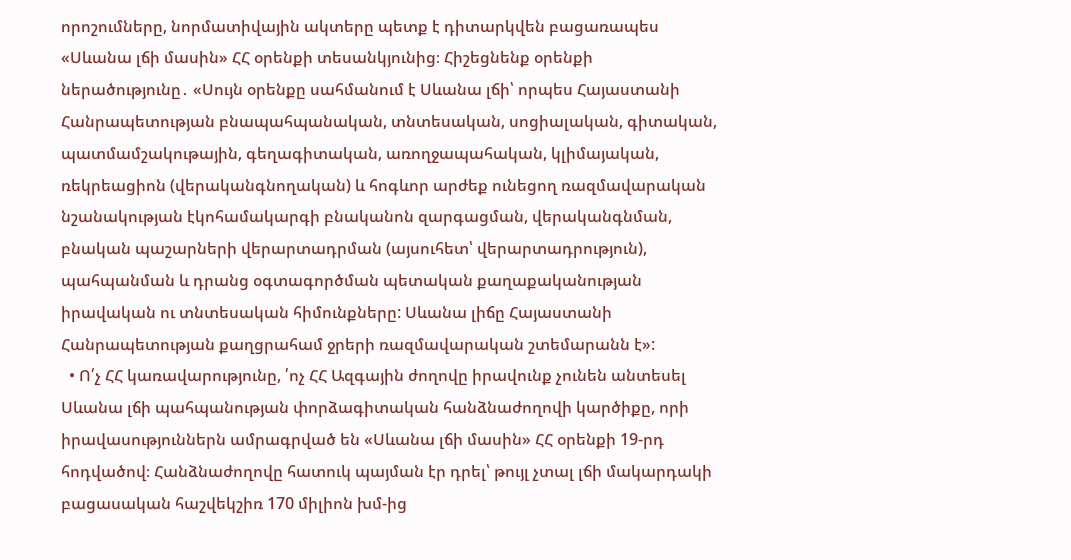որոշումները, նորմատիվային ակտերը պետք է դիտարկվեն բացառապես «Սևանա լճի մասին» ՀՀ օրենքի տեսանկյունից։ Հիշեցնենք օրենքի ներածությունը․ «Սույն օրենքը սահմանում է Սևանա լճի՝ որպես Հայաստանի Հանրապետության բնապահպանական, տնտեսական, սոցիալական, գիտական, պատմամշակութային, գեղագիտական, առողջապահական, կլիմայական, ռեկրեացիոն (վերականգնողական) և հոգևոր արժեք ունեցող ռազմավարական նշանակության էկոհամակարգի բնականոն զարգացման, վերականգնման, բնական պաշարների վերարտադրման (այսուհետ՝ վերարտադրություն), պահպանման և դրանց օգտագործման պետական քաղաքականության իրավական ու տնտեսական հիմունքները: Սևանա լիճը Հայաստանի Հանրապետության քաղցրահամ ջրերի ռազմավարական շտեմարանն է»:
  • Ո՛չ ՀՀ կառավարությունը, ՛ոչ ՀՀ Ազգային ժողովը իրավունք չունեն անտեսել Սևանա լճի պահպանության փորձագիտական հանձնաժողովի կարծիքը, որի իրավասություններն ամրագրված են «Սևանա լճի մասին» ՀՀ օրենքի 19-րդ հոդվածով։ Հանձնաժողովը հատուկ պայման էր դրել՝ թույլ չտալ լճի մակարդակի բացասական հաշվեկշիռ 170 միլիոն խմ-ից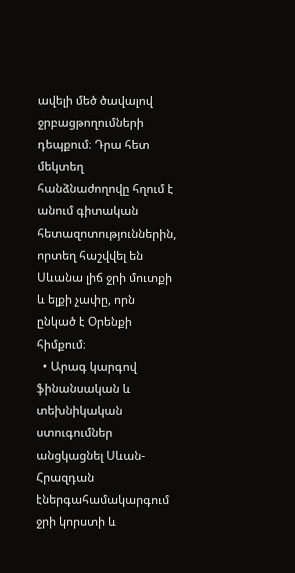ավելի մեծ ծավալով ջրբացթողումների դեպքում։ Դրա հետ մեկտեղ հանձնաժողովը հղում է անում գիտական հետազոտություններին, որտեղ հաշվվել են Սևանա լիճ ջրի մուտքի և ելքի չափը, որն ընկած է Օրենքի հիմքում։
  • Արագ կարգով ֆինանսական և տեխնիկական ստուգումներ  անցկացնել Սևան-Հրազդան էներգահամակարգում ջրի կորստի և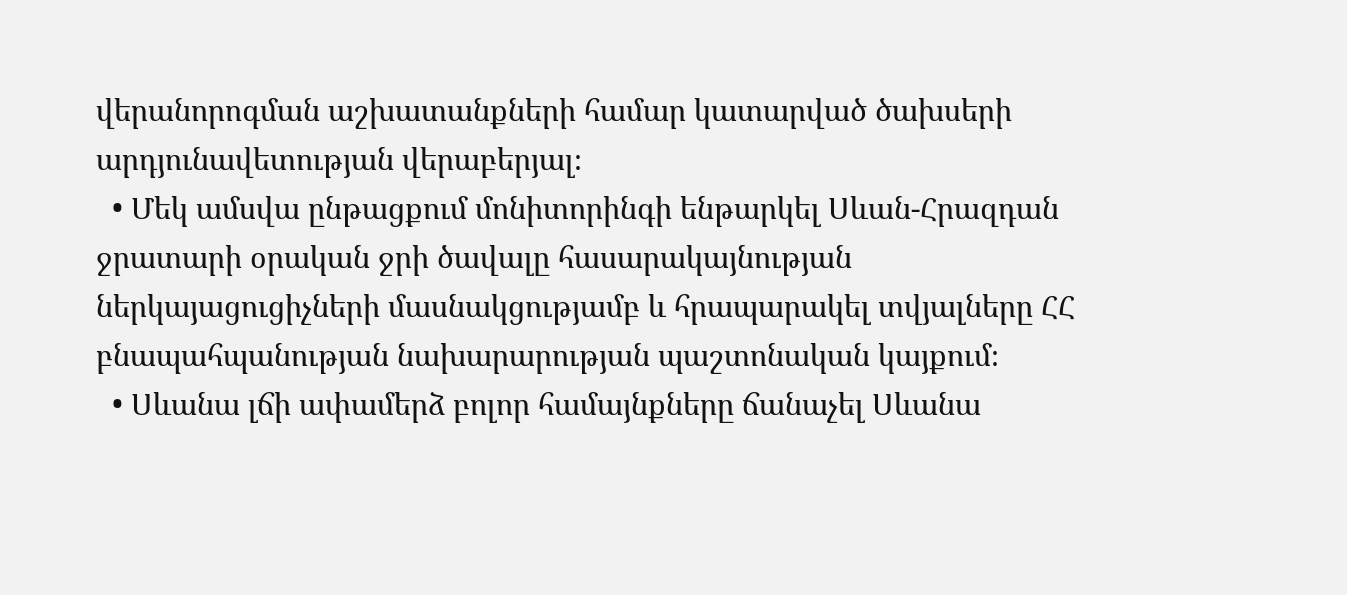վերանորոգման աշխատանքների համար կատարված ծախսերի արդյունավետության վերաբերյալ։
  • Մեկ ամսվա ընթացքում մոնիտորինգի ենթարկել Սևան-Հրազդան ջրատարի օրական ջրի ծավալը հասարակայնության ներկայացուցիչների մասնակցությամբ և հրապարակել տվյալները ՀՀ բնապահպանության նախարարության պաշտոնական կայքում։
  • Սևանա լճի ափամերձ բոլոր համայնքները ճանաչել Սևանա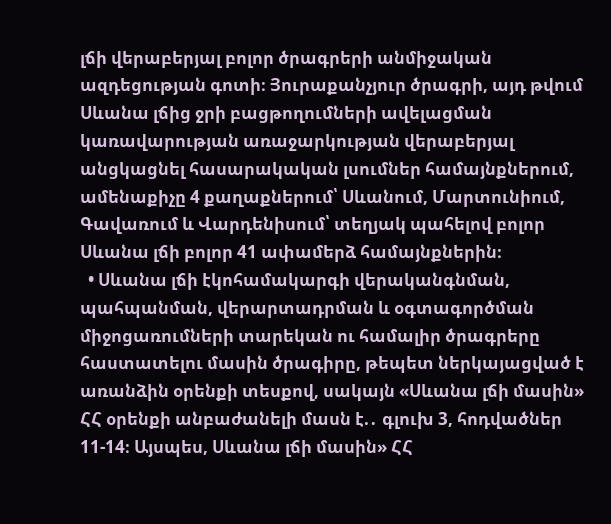լճի վերաբերյալ բոլոր ծրագրերի անմիջական ազդեցության գոտի։ Յուրաքանչյուր ծրագրի, այդ թվում Սևանա լճից ջրի բացթողումների ավելացման կառավարության առաջարկության վերաբերյալ անցկացնել հասարակական լսումներ համայնքներում, ամենաքիչը 4 քաղաքներում՝ Սևանում, Մարտունիում, Գավառում և Վարդենիսում՝ տեղյակ պահելով բոլոր Սևանա լճի բոլոր 41 ափամերձ համայնքներին։
  • Սևանա լճի էկոհամակարգի վերականգնման, պահպանման, վերարտադրման և օգտագործման միջոցառումների տարեկան ու համալիր ծրագրերը հաստատելու մասին ծրագիրը, թեպետ ներկայացված է առանձին օրենքի տեսքով, սակայն «Սևանա լճի մասին» ՀՀ օրենքի անբաժանելի մասն է.․ գլուխ 3, հոդվածներ 11-14։ Այսպես, Սևանա լճի մասին» ՀՀ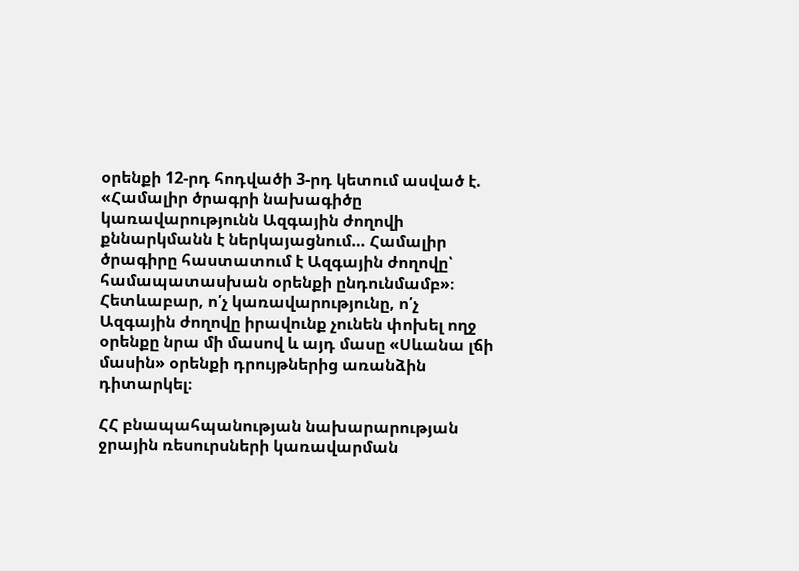օրենքի 12-րդ հոդվածի 3-րդ կետում ասված է. «Համալիր ծրագրի նախագիծը կառավարությունն Ազգային ժողովի քննարկմանն է ներկայացնում… Համալիր ծրագիրը հաստատում է Ազգային ժողովը՝ համապատասխան օրենքի ընդունմամբ»։ Հետևաբար, ո՛չ կառավարությունը, ո՛չ Ազգային ժողովը իրավունք չունեն փոխել ողջ օրենքը նրա մի մասով և այդ մասը «Սևանա լճի մասին» օրենքի դրույթներից առանձին դիտարկել։

ՀՀ բնապահպանության նախարարության ջրային ռեսուրսների կառավարման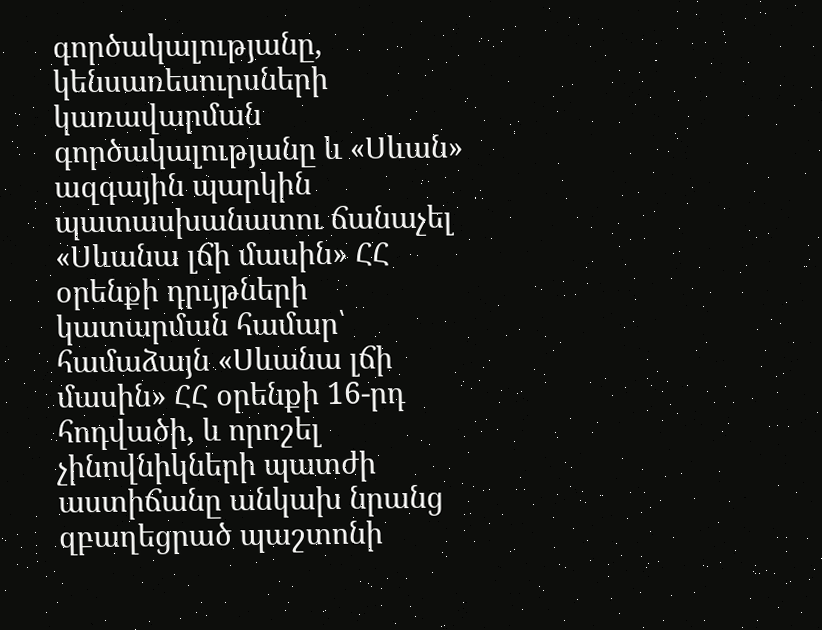գործակալությանը, կենսառեսուրսների կառավարման գործակալությանը և «Սևան» ազգային պարկին պատասխանատու ճանաչել «Սևանա լճի մասին» ՀՀ օրենքի դրւյթների կատարման համար՝ համաձայն «Սևանա լճի մասին» ՀՀ օրենքի 16-րդ հոդվածի, և որոշել չինովնիկների պատժի աստիճանը անկախ նրանց զբաղեցրած պաշտոնի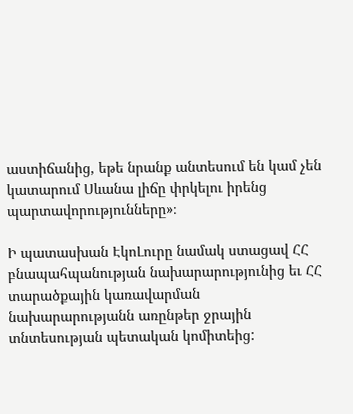աստիճանից, եթե նրանք անտեսում են կամ չեն կատարում Սևանա լիճը փրկելու իրենց պարտավորությունները»։

Ի պատասխան ԷկոԼուրը նամակ ստացավ ՀՀ բնապահպանության նախարարությունից եւ ՀՀ տարածքային կառավարման նախարարությանն առընթեր ջրային տնտեսության պետական կոմիտեից: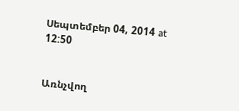Սեպտեմբեր 04, 2014 at 12:50


Առնչվող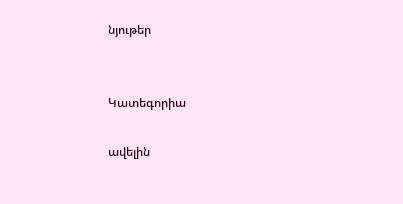նյութեր


Կատեգորիա

ավելին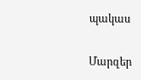պակաս

Մարզեր